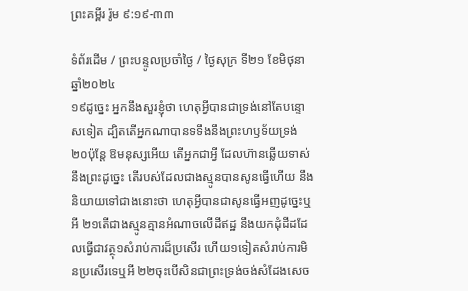ព្រះគម្ពីរ រ៉ូម ៩:១៩-៣៣

ទំព័រដើម / ព្រះបន្ទូលប្រចាំថ្ងៃ / ថ្ងៃសុក្រ ទី២១ ខែមិថុនា ឆ្នាំ២០២៤
១៩ដូច្នេះ អ្នកនឹងសួរខ្ញុំថា ហេតុអ្វីបានជាទ្រង់នៅតែបន្ទោសទៀត ដ្បិតតើអ្នកណាបានទទឹងនឹងព្រះ‌ហឫទ័យទ្រង់ ២០ប៉ុន្តែ ឱមនុស្សអើយ តើអ្នកជាអ្វី ដែលហ៊ានឆ្លើយទាស់នឹងព្រះដូច្នេះ តើរបស់ដែលជាងស្មូនបានសូនធ្វើហើយ នឹងនិយាយទៅជាងនោះថា ហេតុអ្វីបានជាសូនធ្វើអញដូច្នេះឬអី ២១តើជាងស្មូនគ្មានអំណាចលើដីឥដ្ឋ នឹងយកដុំដីដដែលធ្វើជាវត្ថុ១សំរាប់ការដ៏ប្រសើរ ហើយ១ទៀតសំរាប់ការមិនប្រសើរទេឬអី ២២ចុះបើសិនជាព្រះ‌ទ្រង់ចង់សំដែងសេច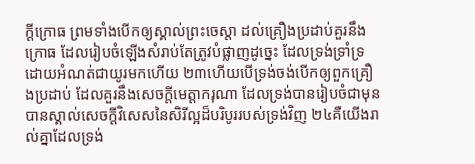ក្ដីក្រោធ ព្រមទាំងបើកឲ្យស្គាល់ព្រះ‌ចេស្តា ដល់គ្រឿងប្រដាប់គួរនឹងក្រោធ ដែលរៀបចំឡើងសំរាប់តែត្រូវបំផ្លាញដូច្នេះ ដែលទ្រង់ទ្រាំ‌ទ្រដោយអំណត់ជាយូរមកហើយ ២៣ហើយបើទ្រង់ចង់បើកឲ្យពួកគ្រឿងប្រដាប់ ដែលគួរនឹងសេចក្ដីមេត្តា‌ករុណា ដែលទ្រង់បានរៀបចំជាមុន បានស្គាល់សេចក្ដីវិសេសនៃសិរី‌ល្អដ៏បរិបូររបស់ទ្រង់វិញ ២៤គឺយើងរាល់គ្នាដែលទ្រង់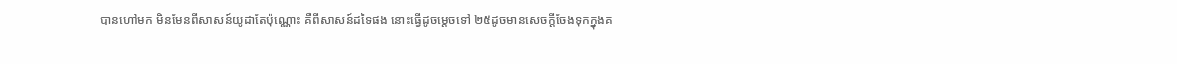បានហៅមក មិនមែនពីសាសន៍យូដាតែប៉ុណ្ណោះ គឺពីសាសន៍ដទៃផង នោះធ្វើដូចម្តេចទៅ ២៥ដូចមានសេចក្ដីចែងទុកក្នុងគ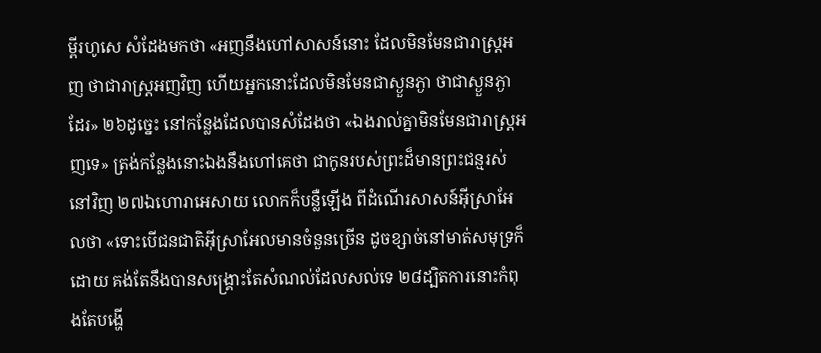ម្ពីរហូសេ សំដែងមកថា «អញនឹងហៅសាសន៍នោះ ដែលមិនមែនជារាស្ត្រអញ ថាជារាស្ត្រអញវិញ ហើយអ្នកនោះដែលមិនមែនជាស្ងួន‌ភ្ងា ថាជាស្ងួន‌ភ្ងាដែរ» ២៦ដូច្នេះ នៅកន្លែងដែលបានសំដែងថា «ឯងរាល់គ្នាមិនមែនជារាស្ត្រអញទេ» ត្រង់កន្លែងនោះឯងនឹងហៅគេថា ជាកូនរបស់ព្រះដ៏មានព្រះ‌ជន្មរស់នៅវិញ ២៧ឯហោរាអេសាយ លោកក៏បន្លឺឡើង ពីដំណើរសាសន៍អ៊ីស្រាអែលថា «ទោះបើជន‌ជាតិអ៊ីស្រាអែលមានចំនួនច្រើន ដូចខ្សាច់នៅមាត់សមុទ្រក៏ដោយ គង់តែនឹងបានសង្គ្រោះតែសំណល់ដែលសល់ទេ ២៨ដ្បិតការនោះកំពុងតែបង្ហើ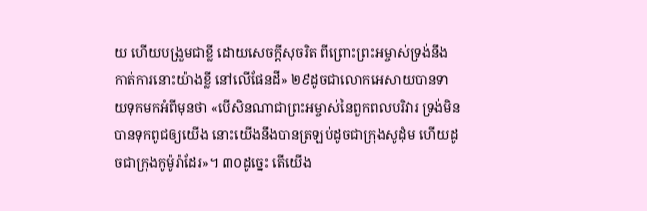យ ហើយបង្រួមជាខ្លី ដោយសេចក្ដីសុចរិត ពីព្រោះព្រះ‌អម្ចាស់ទ្រង់នឹងកាត់ការនោះយ៉ាងខ្លី នៅលើផែនដី» ២៩ដូចជាលោកអេសាយបានទាយទុកមកអំពីមុនថា «បើសិនណាជាព្រះ‌អម្ចាស់នៃពួកពលបរិវារ ទ្រង់មិនបានទុកពូជឲ្យយើង នោះយើងនឹងបានត្រឡប់ដូចជាក្រុងសូដុំម ហើយដូចជាក្រុងកូម៉ូរ៉ាដែរ»។ ៣០ដូច្នេះ តើយើង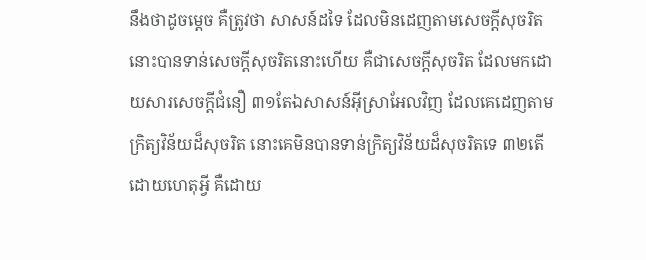នឹងថាដូចម្តេច គឺត្រូវថា សាសន៍ដទៃ ដែលមិនដេញតាមសេចក្ដីសុចរិត នោះបានទាន់សេចក្ដីសុចរិតនោះហើយ គឺជាសេចក្ដីសុចរិត ដែលមកដោយ‌សារសេចក្ដីជំនឿ ៣១តែឯសាសន៍អ៊ីស្រាអែលវិញ ដែលគេដេញតាមក្រិត្យ‌វិន័យដ៏សុចរិត នោះគេមិនបានទាន់ក្រិត្យ‌វិន័យដ៏សុចរិតទេ ៣២តើដោយហេតុអ្វី គឺដោយ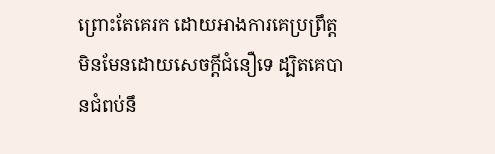ព្រោះតែគេរក ដោយអាងការគេប្រព្រឹត្ត មិនមែនដោយសេចក្ដីជំនឿទេ ដ្បិតគេបានជំពប់នឹ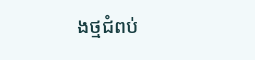ងថ្មជំពប់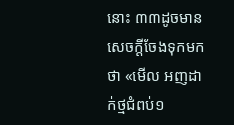នោះ ៣៣ដូចមានសេចក្ដីចែងទុកមកថា «មើល អញដាក់ថ្មជំពប់១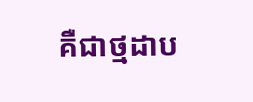គឺជាថ្មដាប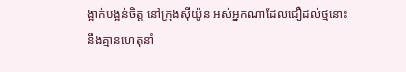ង្អាក់‌បង្អន់ចិត្ត នៅក្រុងស៊ីយ៉ូន អស់អ្នកណាដែលជឿដល់ថ្មនោះ នឹងគ្មានហេតុនាំ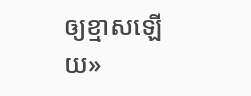ឲ្យខ្មាសឡើយ»